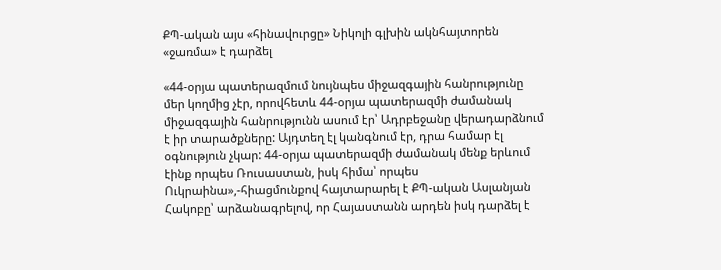ՔՊ-ական այս «հինավուրցը» Նիկոլի գլխին ակնհայտորեն «ջառմա» է դարձել

«44-օրյա պատերազմում նույնպես միջազգային հանրությունը մեր կողմից չէր, որովհետև 44-օրյա պատերազմի ժամանակ միջազգային հանրությունն ասում էր՝ Ադրբեջանը վերադարձնում է իր տարածքները: Այդտեղ էլ կանգնում էր, դրա համար էլ օգնություն չկար: 44-օրյա պատերազմի ժամանակ մենք երևում էինք որպես Ռուսաստան, իսկ հիմա՝ որպես Ուկրաինա»,-հիացմունքով հայտարարել է ՔՊ-ական Ասլանյան Հակոբը՝ արձանագրելով, որ Հայաստանն արդեն իսկ դարձել է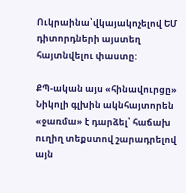Ուկրաինա՝վկայակոչելով ԵՄ դիտորդների այստեղ հայտնվելու փաստը:

ՔՊ-ական այս «հինավուրցը» Նիկոլի գլխին ակնհայտորեն «ջառմա» է դարձել՝ հաճախ ուղիղ տեքստով շարադրելով այն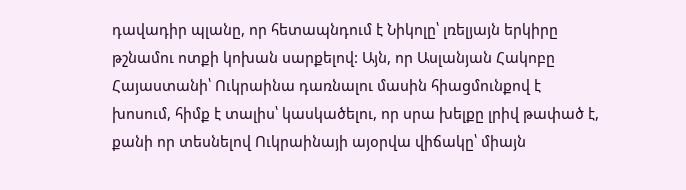դավադիր պլանը, որ հետապնդում է Նիկոլը՝ լռելյայն երկիրը թշնամու ոտքի կոխան սարքելով: Այն, որ Ասլանյան Հակոբը Հայաստանի՝ Ուկրաինա դառնալու մասին հիացմունքով է խոսում, հիմք է տալիս՝ կասկածելու, որ սրա խելքը լրիվ թափած է, քանի որ տեսնելով Ուկրաինայի այօրվա վիճակը՝ միայն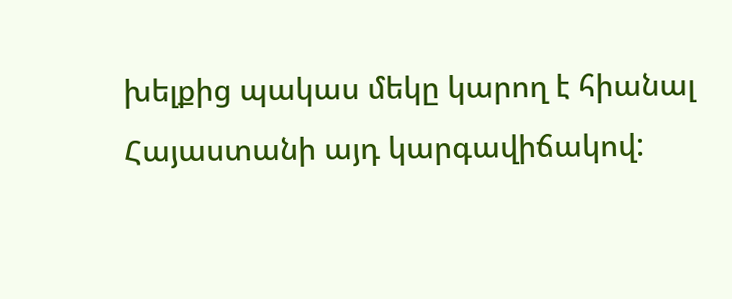խելքից պակաս մեկը կարող է հիանալ Հայաստանի այդ կարգավիճակով: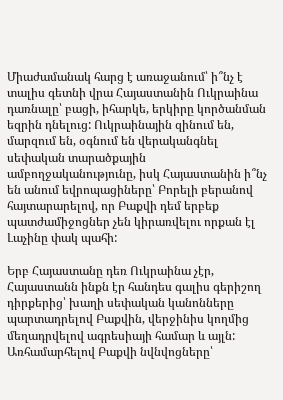Միաժամանակ հարց է առաջանում՝ ի՞նչ է տալիս գետնի վրա Հայաստանին Ուկրաինա դառնալը՝ բացի, իհարկե, երկիրը կործանման եզրին դնելուց: Ուկրաինային զինում են, մարզում են, օգնում են վերականգնել սեփական տարածքային ամբողջականությունը, իսկ Հայաստանին ի՞նչ են անում եվրոպացիները՝ Բորելի բերանով հայտարարելով, որ Բաքվի դեմ երբեք պատժամիջոցներ չեն կիրառվելու որքան էլ Լաչինը փակ պահի:

Երբ Հայաստանը դեռ Ուկրաինա չէր, Հայաստանն ինքն էր հանդես գալիս գերիշող դիրքերից՝ խաղի սեփական կանոնները պարտադրելով Բաքվին, վերջինիս կողմից մեղադրվելով ագրեսիայի համար և այլն: Առհամարհելով Բաքվի նվնվոցները՝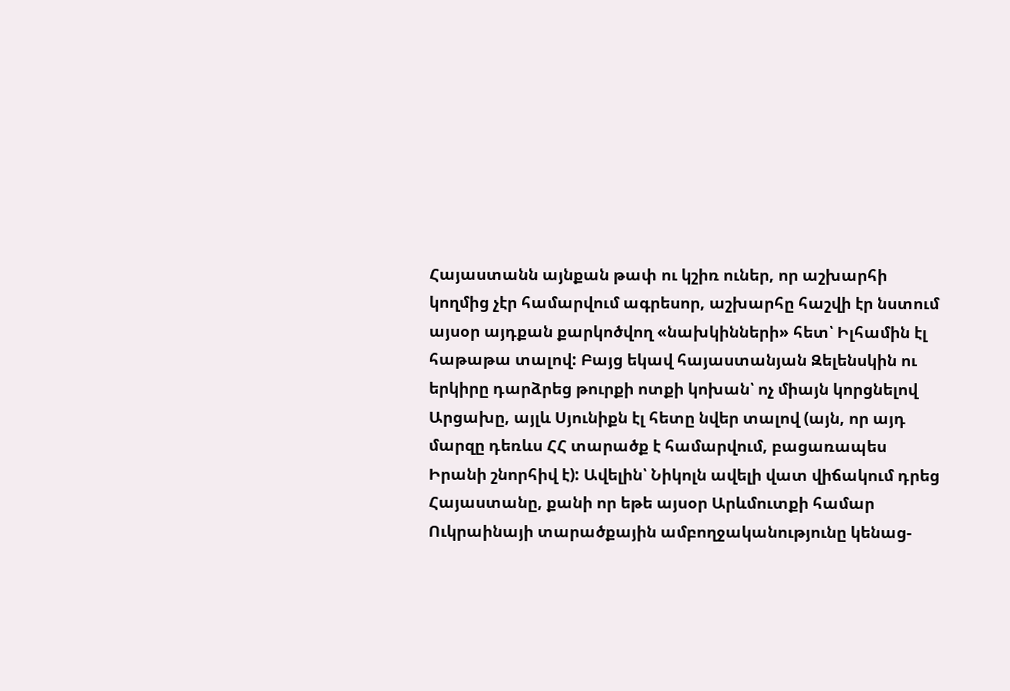Հայաստանն այնքան թափ ու կշիռ ուներ, որ աշխարհի կողմից չէր համարվում ագրեսոր, աշխարհը հաշվի էր նստում այսօր այդքան քարկոծվող «նախկինների» հետ՝ Իլհամին էլ հաթաթա տալով: Բայց եկավ հայաստանյան Զելենսկին ու երկիրը դարձրեց թուրքի ոտքի կոխան՝ ոչ միայն կորցնելով Արցախը, այլև Սյունիքն էլ հետը նվեր տալով (այն, որ այդ մարզը դեռևս ՀՀ տարածք է համարվում, բացառապես Իրանի շնորհիվ է): Ավելին՝ Նիկոլն ավելի վատ վիճակում դրեց Հայաստանը, քանի որ եթե այսօր Արևմուտքի համար Ուկրաինայի տարածքային ամբողջականությունը կենաց-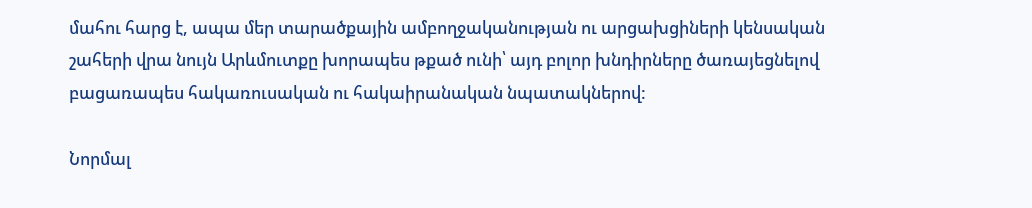մահու հարց է, ապա մեր տարածքային ամբողջականության ու արցախցիների կենսական շահերի վրա նույն Արևմուտքը խորապես թքած ունի՝ այդ բոլոր խնդիրները ծառայեցնելով բացառապես հակառուսական ու հակաիրանական նպատակներով:

Նորմալ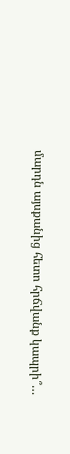մարդն այսքանից հետո հրճվանք կապրի՞…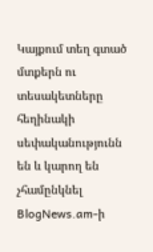Կայքում տեղ գտած մտքերն ու տեսակետները հեղինակի սեփականությունն են և կարող են չհամընկնել BlogNews.am-ի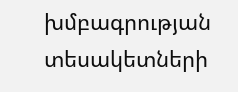խմբագրության տեսակետների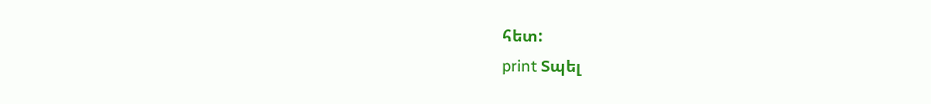հետ:
print Տպել